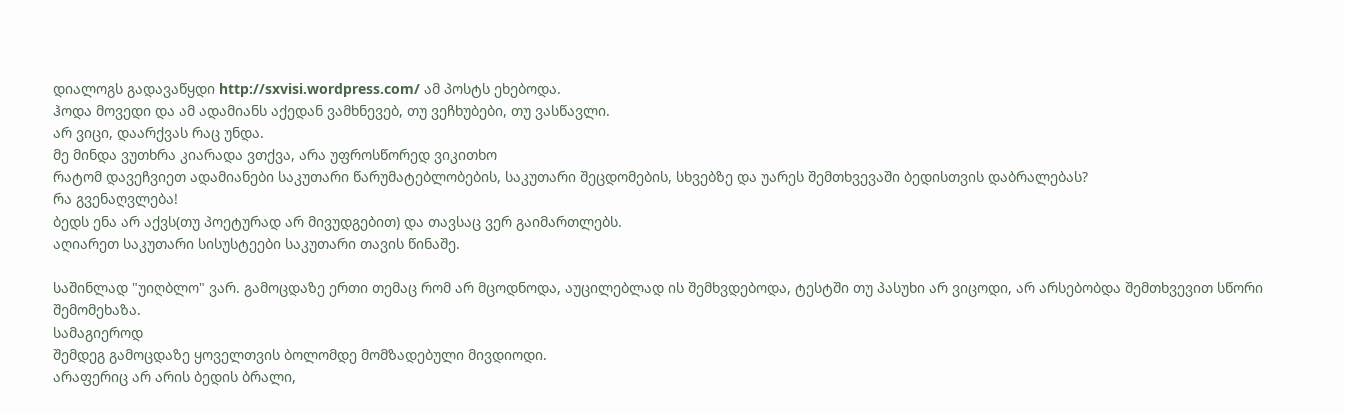დიალოგს გადავაწყდი http://sxvisi.wordpress.com/ ამ პოსტს ეხებოდა.
ჰოდა მოვედი და ამ ადამიანს აქედან ვამხნევებ, თუ ვეჩხუბები, თუ ვასწავლი.
არ ვიცი, დაარქვას რაც უნდა.
მე მინდა ვუთხრა კიარადა ვთქვა, არა უფროსწორედ ვიკითხო
რატომ დავეჩვიეთ ადამიანები საკუთარი წარუმატებლობების, საკუთარი შეცდომების, სხვებზე და უარეს შემთხვევაში ბედისთვის დაბრალებას?
რა გვენაღვლება!
ბედს ენა არ აქვს(თუ პოეტურად არ მივუდგებით) და თავსაც ვერ გაიმართლებს.
აღიარეთ საკუთარი სისუსტეები საკუთარი თავის წინაშე.

საშინლად "უიღბლო" ვარ. გამოცდაზე ერთი თემაც რომ არ მცოდნოდა, აუცილებლად ის შემხვდებოდა, ტესტში თუ პასუხი არ ვიცოდი, არ არსებობდა შემთხვევით სწორი შემომეხაზა.
სამაგიეროდ
შემდეგ გამოცდაზე ყოველთვის ბოლომდე მომზადებული მივდიოდი.
არაფერიც არ არის ბედის ბრალი,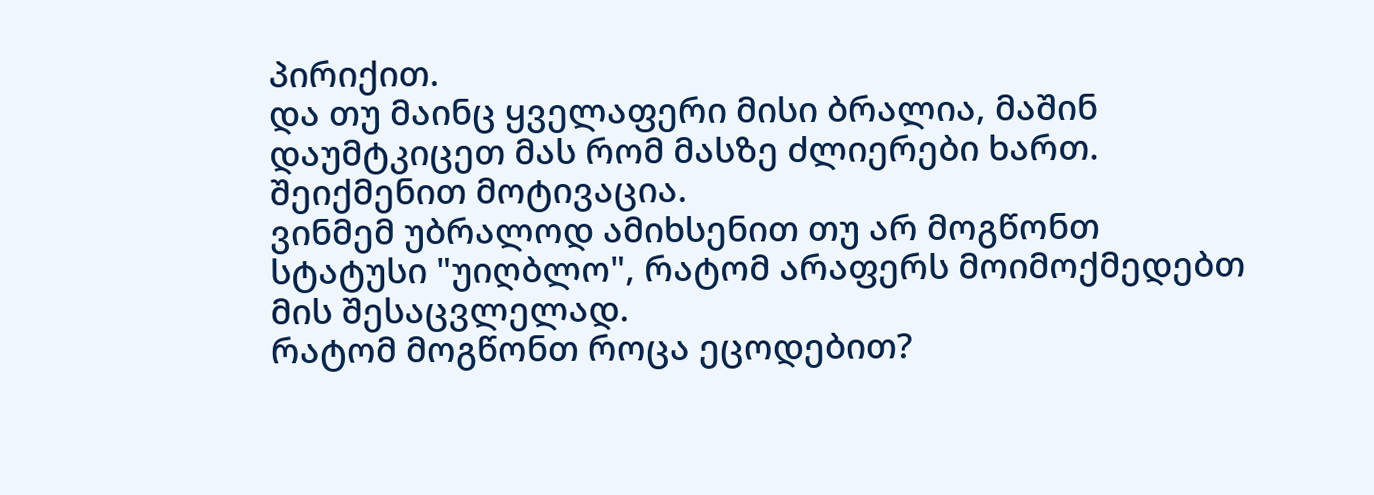პირიქით.
და თუ მაინც ყველაფერი მისი ბრალია, მაშინ დაუმტკიცეთ მას რომ მასზე ძლიერები ხართ.
შეიქმენით მოტივაცია.
ვინმემ უბრალოდ ამიხსენით თუ არ მოგწონთ სტატუსი "უიღბლო", რატომ არაფერს მოიმოქმედებთ მის შესაცვლელად.
რატომ მოგწონთ როცა ეცოდებით?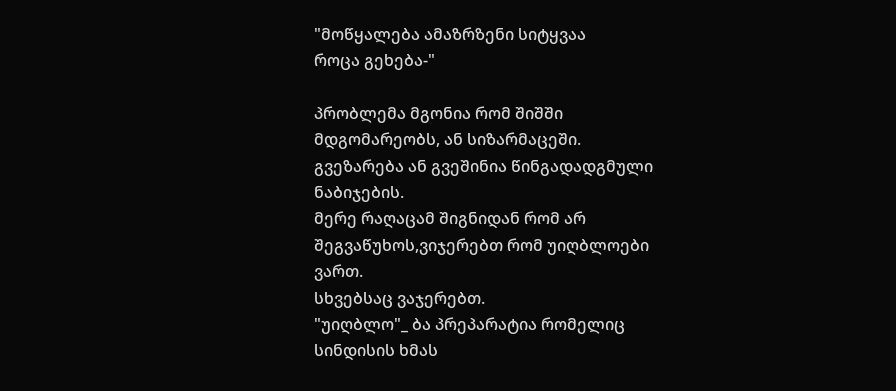"მოწყალება ამაზრზენი სიტყვაა
როცა გეხება-"

პრობლემა მგონია რომ შიშში მდგომარეობს, ან სიზარმაცეში.
გვეზარება ან გვეშინია წინგადადგმული ნაბიჯების.
მერე რაღაცამ შიგნიდან რომ არ შეგვაწუხოს,ვიჯერებთ რომ უიღბლოები ვართ.
სხვებსაც ვაჯერებთ.
"უიღბლო"_ ბა პრეპარატია რომელიც სინდისის ხმას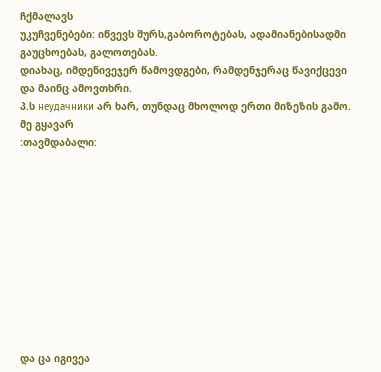ჩქმალავს
უკუჩვენებები: იწვევს შურს,გაბოროტებას, ადამიანებისადმი გაუცხოებას, გალოთებას.
დიახაც, იმდენივეჯერ წამოვდგები, რამდენჯერაც წავიქცევი
და მაინც ამოვთხრი.
პ.ს неудачники არ ხარ, თუნდაც მხოლოდ ერთი მიზეზის გამო.
მე გყავარ
:თავმდაბალი:











და ცა იგივეა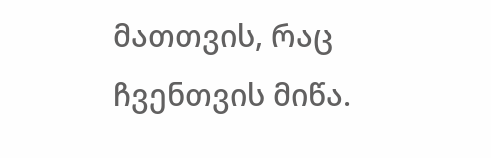მათთვის, რაც ჩვენთვის მიწა.